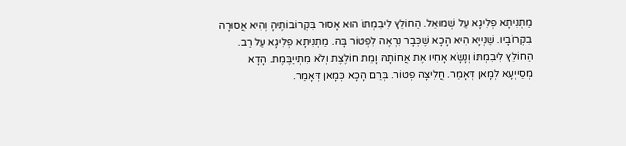מַתְנִיתָא פְלִיגָא עַל שְׁמוּאֵל. הַחוֹלֵץ לִיבִמְתּוֹ הוּא אָסוּר בִּקְרוֹבוֹתֶיהָ וְהִיא אֲסוּרָה בִקְרוֹבָיו. שַׁנְייָא הִיא הָכָא שֶׁכְּבָר נִרְאֶה לִפְטוֹר בָּהּ. מַתְנִיתָא פְלִיגָא עַל רַב. הַחוֹלֵץ לִיבִמְתּוֹ וְנָשָׂא אָחִיו אֶת אֲחוֹתָהּ וָמֵת חוֹלֶצֶת וְלֹא מִתְייַבֶּמֶת. הָדָא מְסַייְעָא לְמָאן דְּאָמַר. חֲלִיצָה פְטוֹר. בְּרַם הָכָא כְּמָאן דְּאָמַר.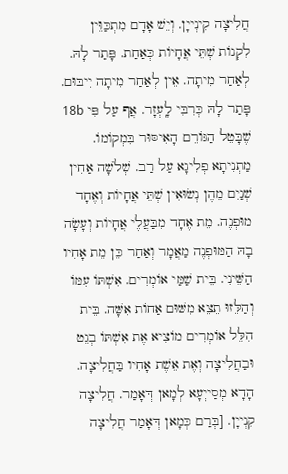חֲלִיצָה קִינְייָן. וְיֵשׁ אָדָם מִתְכַּוֵּין לִקְנוֹת שְׁתֵּי אֲחָיוֹת כְּאַחַת. פָּתַר לָהּ. לְאַחַר מִיתָה. אֵין לְאַחַר מִיתָה יִיבּוּם. פָּתַר לָהּ כְּרִבִּי לָֽעְזָר. אֲף עַל פִּי 18b שֶׁבָּטֵל הַגּוֹרֵם הָאִיסּוּר בִּמְקוֹמוֹ. מַתְנִיתָא פְלִיגָא עַל רַב. שְׁלֹשָׁה אַחִין שְׁנַיִם מֵהֶן נְשׂוּאִין שְׁתֵּי אֲחָיוֹת וְאֶחָד מוּפְנֶה. מֵת אֶחָד מִבַּעֲלֶי אֲחָיוֹת וְעָשָׂה בָהּ הַמּוּפְנֶה מַאֲמָר וְאַחַר כֵּן מֵת אָחִיו הַשֵּׁינִי. בֵּית שַׁמַּי אוֹמְרִים. אִשְׁתּוֹ עִמּוֹ וְהַלֵּזוּ תֵצֵא מִשּׁוּם אַחוֹת אִשָּׁה. בֵּית הִלֵּל אוֹמְרִים מוֹצִיא אֶת אִשְׁתּוֹ בְגֵט וּבַחֲלִיצָה וְאֶת אֵשֶׁת אָחִיו בַּחֲלִיצָה. הָדָא מְסַייְעָא לְמָאן דְּאָמַר. חֲלִיצָה קִנְייָן. [בְּרַם כְּמָאן דְּאָמַר חֲלִיצָה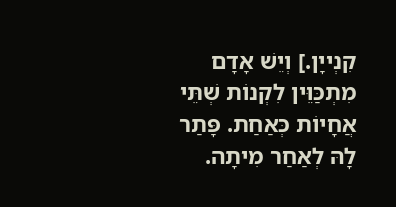קִנְייָן.] וְיֵשׁ אָדָם מִתְכַּוֵּין לִקְנוֹת שְׁתֵּי אֲחָיוֹת כְּאַחַת. פָּתַר לָהּ לְאַחַר מִיתָה.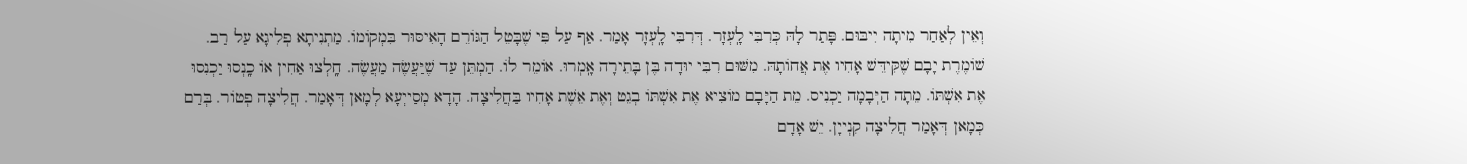וְאֵין לְאַחַר מִיתָה יִיבּוּם. פָּתַר לָהּ כְּרִבִּי לָֽעְזָר. דְּרִבִּי לָֽעְזָר אָמַר. אַף עַל פִּי שֶׁבָּטֵל הַגּוֹרֵם הָאִיסּוּר בִּמְקוֹמוֹ. מַתְנִיתָא פְלִיגָא עַל רַב. שׁוֹמֶרֶת יָבָם שֶׁקִּידֵּשׁ אָחִיו אֶת אֲחוֹתָהּ. מִשּׁוּם רִבִּי יוּדָה בֶּן בָּתֵירָה אָֽמְרוּ. אוֹמֵר לוֹ. הַמְתֵּן עַד שֶׁיַּעֲשֶׂה מַעֲשֶׂה. חָֽלְצוּ אַחִין אוֹ כָֽנְסוּ יַכְנִסוּ אֶת אִשְׁתּוֹ. מֵתָה הַיְּבָמָה יַכְנִיס. מֵת הַיָּבָם מוֹצִיא אֶת אִשְׁתּוֹ בְגֵט וְאֶת אֵשֶׁת אָחִיו בַּחֲלִיצָה. הָדָא מְסַייְעָא לְמָאן דְּאָמַר. חֲלִיצָה פְטוֹר. בְּרַם כְּמָאן דְּאָמַר חֲלִיצָה קִנְייָן. יֵשׁ אָדָם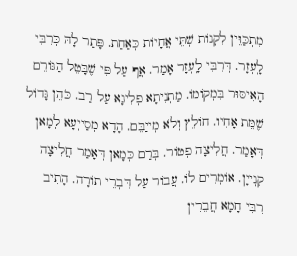מִתְכַּוֵּין לִקְנוֹת שְׁתֵּי אֲחָיוֹת כְּאַחַת. פָּתַר לָהּ כְּרִבִּי לָֽעְזָר. דְּרִבִּי לָֽעְזָר אָמַר. אֲף עַל פִּי שֶׁבָּטֵל הַגּוֹרֵם הָאִיסּוּר בִּמְקוֹמוֹ. מַתְנִיתָא פְלִיגָא עַל רַב. כֹּהֵן גָּדוֹל שֶׁמֵּת אָחִיו. חוֹלֵץ וְלֹא מְייַבֵּם. הָדָא מְסַייְעָא לְמָאן דְּאָמַר. חֲלִיצָה פְטוֹר. בְּרַם כְּמָאן דְּאָמַר חֲלִיצָה קִנְייָן. אוֹמְרִים לוֹ. עֲבוֹר עַל דִּבְרֵי תוֹרָה. הָתִיב רִבִּי חָמָא חֲבֵרִין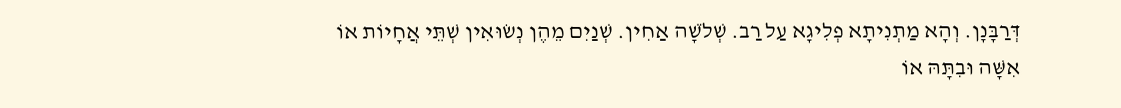דְּרַבָּנָן. וְהָא מַתְנִיתָא פְלִיגָא עַל רַב. שְׁלֹשָׁה אַחִין. שְׁנַיִם מֵהֶן נְשׂוּאִין שְׁתֵּי אֲחָיוֹת אוֹ אִשָּׁה וּבִתָּהּ אוֹ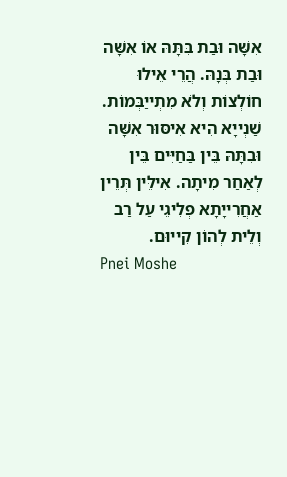אִשָּׁה וּבַת בִּתָּהּ אוֹ אִשָּׁה וּבַת בְּנָהּ. הֲרֵי אֵילוּ חוֹלְצוֹת וְלֹא מִתְייַבְּמוֹת. שַׁנְייָא הִיא אִיסּוּר אִשָּׁה וּבִתָּהּ בֵּין בַּחַיִּים בֵּין לְאַחַר מִיתָה. אִילֵּין תְּרֵין אַחֲרִייָתָא פְלִיגֵי עַל רַב וְלֵית לְהוֹן קִייוּם.
Pnei Moshe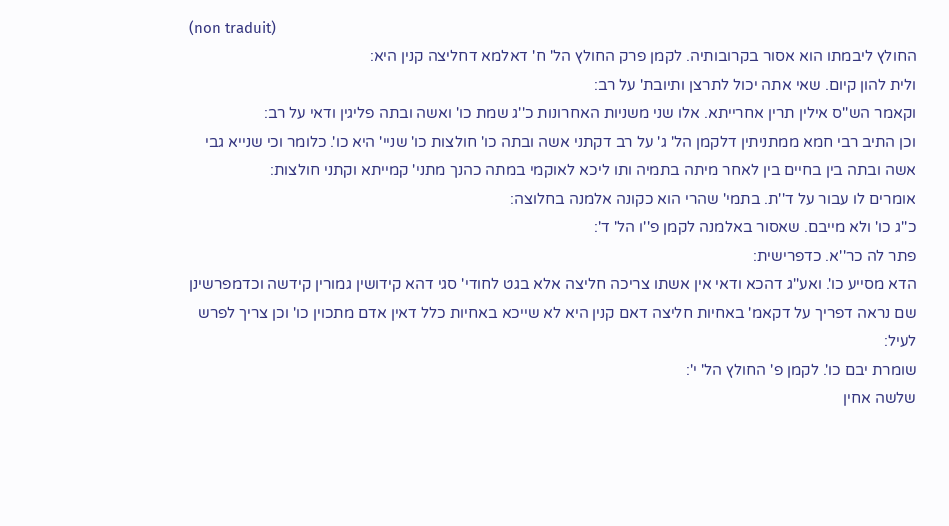(non traduit)
החולץ ליבמתו הוא אסור בקרובותיה. לקמן פרק החולץ הל' ח' דאלמא דחליצה קנין היא:
ולית להון קיום. שאי אתה יכול לתרצן ותיובת' על רב:
וקאמר הש''ס אילין תרין אחרייתא. אלו שני משניות האחרונות כ''ג שמת כו' ואשה ובתה פליגין ודאי על רב:
וכן התיב רבי חמא ממתניתין דלקמן הל' ג' על רב דקתני אשה ובתה כו' חולצות כו' שניי' היא כו'. כלומר וכי שנייא גבי אשה ובתה בין בחיים בין לאחר מיתה בתמיה ותו ליכא לאוקמי במתה כהנך מתני' קמייתא וקתני חולצות:
אומרים לו עבור על ד''ת. בתמי' שהרי הוא כקונה אלמנה בחלוצה:
כ''ג כו' ולא מייבם. שאסור באלמנה לקמן פ''ו הל' ד':
פתר לה כר''א. כדפרישית:
הדא מסייע כו'. ואע''ג דהכא ודאי אין אשתו צריכה חליצה אלא בגט לחודי' סגי דהא קידושין גמורין קידשה וכדמפרשינן שם נראה דפריך על דקאמ' באחיות חליצה דאם קנין היא לא שייכא באחיות כלל דאין אדם מתכוין כו' וכן צריך לפרש לעיל:
שומרת יבם כו'. לקמן פ' החולץ הל' י':
שלשה אחין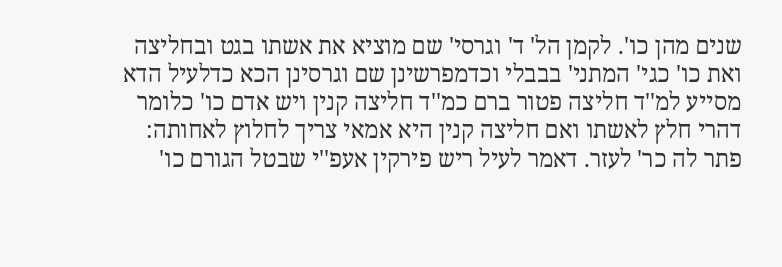שנים מהן כו'. לקמן הל' ד' וגרסי' שם מוציא את אשתו בגט ובחליצה ואת כו' כגי' המתני' בבבלי וכדמפרשינן שם וגרסינן הכא כדלעיל הדא מסייע למ''ד חליצה פטור ברם כמ''ד חליצה קנין ויש אדם כו' כלומר דהרי חלץ לאשתו ואם חליצה קנין היא אמאי צריך לחלוץ לאחותה:
פתר לה כר' לעזר. דאמר לעיל ריש פירקין אעפ''י שבטל הגורם כו'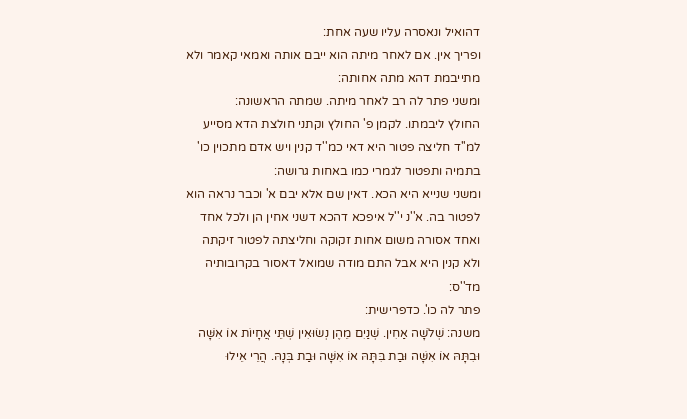דהואיל ונאסרה עליו שעה אחת:
ופריך אין. אם לאחר מיתה הוא ייבם אותה ואמאי קאמר ולא מתייבמת דהא מתה אחותה:
ומשני פתר לה רב לאחר מיתה. שמתה הראשונה:
החולץ ליבמתו. לקמן פ' החולץ וקתני חולצת הדא מסייע למ''ד חליצה פטור היא דאי כמ''ד קנין ויש אדם מתכוין כו' בתמיה ותפטור לגמרי כמו באחות גרושה:
ומשני שנייא היא הכא. דאין שם אלא יבם א' וכבר נראה הוא לפטור בה. א''נ י''ל איפכא דהכא דשני אחין הן ולכל אחד ואחד אסורה משום אחות זקוקה וחליצתה לפטור זיקתה ולא קנין היא אבל התם מודה שמואל דאסור בקרובותיה מד''ס:
פתר לה כו'. כדפרישית:
משנה: שְׁלֹשָׁה אַחִין. שְׁנַיִם מֵהֶן נְשׂוּאִין שְׁתֵּי אֲחָיוֹת אוֹ אִשָּׁה וּבִתָּהּ אוֹ אִשָּׁה וּבַת בִּתָּהּ אוֹ אִשָּׁה וּבַת בְּנָהּ. הֲרֵי אֵילוּ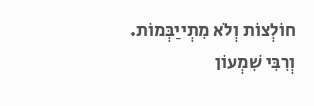חוֹלְצוֹת וְלֹא מִתְייַבְּמוֹת. וְרִבִּי שִׁמְעוֹן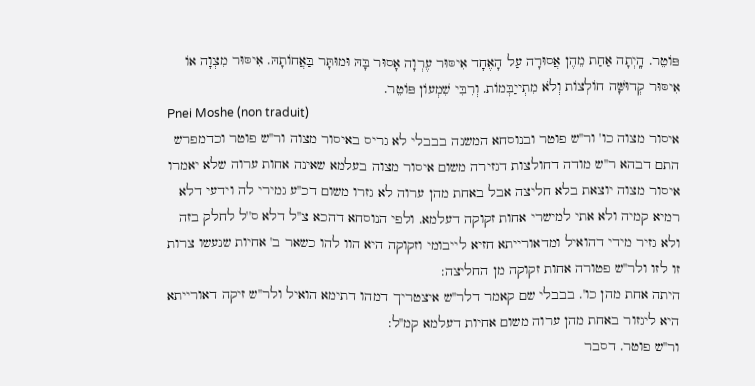פּוֹטֵר. הָֽיְתָה אַחַת מֵהֶן אֲסוּרָה עַל הָאֶחָד אִיסּוּר עֶרְוָה אָסוּר בָּהּ וּמוּתָּר בַּאֲחוֹתָהּ. אִיסּוּר מִצְוָה אוֹ אִיסּוּר קְדוּשָּׁה חוֹלְצוֹת וְלֹא מִתְייַבְּמוֹת. וְרִבִּי שִׁמְעוֹן פּוֹטֵר.
Pnei Moshe (non traduit)
איסור מצוה כו' ור''ש פוטר ובנוסחא המשנה בבבלי לא גריס באיסור מצוה ור''ש פוטר וכדמפרש התם דבהא ר''ש מודה דחולצות דגזירה משום איסור מצוה בעלמא שאינה אחות ערוה שלא יאמרו איסור מצוה יוצאת בלא חליצה אבל באחת מהן ערוה לא גזרו משום דכ''ע גמירי לה וידעי דלא רמיא קמיה ולא אתי למישרי אחות זקוקה דעלמא. ולפי הנוסחא דהכא צ''ל דלא ס''ל לחלק בזה ולא גזיר מידי דהואיל ומדאורייתא חזיא לייבומי וזקוקה היא הוו להו כשאר ב' אחיות שנעשו צרות זו לזו ולר''ש פטורה אחות זקוקה מן החליצה:
היתה אחת מהן כו'. בבבלי שם קאמר דלר''ש איצטריך דמהו דתימא הואיל ולר''ש זיקה דאורייתא היא ליגזור באחת מהן ערוה משום אחיות דעלמא קמ''ל:
ור''ש פוטר. דסבר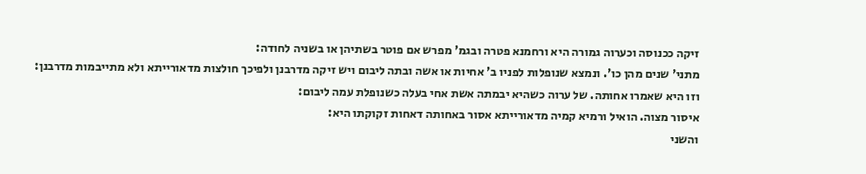זיקה ככנוסה וכערוה גמורה היא ורחמנא פטרה ובגמ' מפרש אם פוטר בשתיהן או בשניה לחודה:
מתני' שנים מהן כו'. ונמצא שנופלות לפניו ב' אחיות או אשה ובתה ליבום ויש זיקה מדרבנן ולפיכך חולצות מדאורייתא ולא מתייבמות מדרבנן:
וזו היא שאמרו אחותה. של ערוה כשהיא יבמתה אשת אחי בעלה כשנופלת עמה ליבום:
איסור מצוה. הואיל ורמיא קמיה מדאורייתא אסור באחותה דאחות זקוקתו היא:
והשני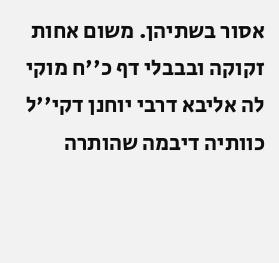אסור בשתיהן. משום אחות זקוקה ובבבלי דף כ''ח מוקי לה אליבא דרבי יוחנן דקי''ל כוותיה דיבמה שהותרה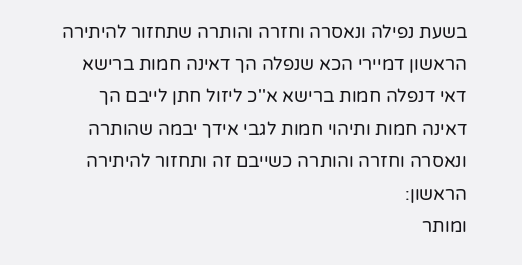בשעת נפילה ונאסרה וחזרה והותרה שתחזור להיתירה הראשון דמיירי הכא שנפלה הך דאינה חמות ברישא דאי דנפלה חמות ברישא א''כ ליזול חתן לייבם הך דאינה חמות ותיהוי חמות לגבי אידך יבמה שהותרה ונאסרה וחזרה והותרה כשייבם זה ותחזור להיתירה הראשון:
ומותר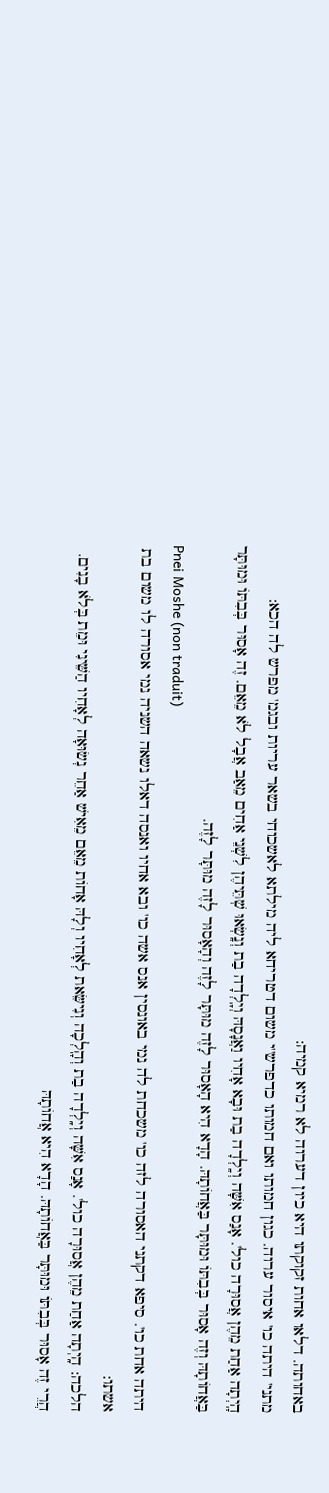באחותה. דלאו אחות זקוקתו היא כיון דערוה לא רמיא קמיה:
מתני' היתה כו' איסור ערוה. כגון חמותו ואם חמותו כדפרש''י משום דטריחא ליה מילתא לאשכוחי בשאר עריות ובגמ' מפרש לה הכא:
הָֽיְתָה אַחַת מֵהֶן אֲסוּרָה כול'. אָנַס אִשָּׁה וְיָֽלְדָה בַת וּבָא אָחִיו וַאֲנָסָהּ וְיָֽלְדָה בַת וְנָֽשְׂאוּ שְׁתֵּיהֶן לִשְׁנֵי אַחִים מֵאַב אֲבָל לֹא מֵאֵם. זֶה אָסוּר בְּבִתּוֹ וּמוּתָּר בַּאֲחוֹתָהּ וְזֶה אָסוּר בְּבִתּוֹ וּמוּתָּר בַּאֲחוֹתָהּ. הָדָא הִיא הָאָסוּר לָזֶה מוּתָּר לָזֶה וְהָאָסוּר לָזֶה מוּתָּר לָזֶה.
Pnei Moshe (non traduit)
היתה אחת כו'. סיפא דקתני האסורה לזה כו' משכחת לה נמי באונסין אנס אשה כו' ובא אחיו ואנסה דאלו נשאה השניה נמי אסורה לו משום בת אשתו:
הלכה: הָֽיְתָה אַחַת מֵהֶן אֲסוּרָה כול'. אָנַס אִשָּׁה וְיָֽלְדָה בַת וְהָֽלְכָה וְנִישֵּׂאת לְאָחִיו וְלָהּ אָחוֹת מֵאֵם מֵאִישׁ אַחֵר נְשׂוּאָה לְאָחִיו הַשֵּׁינִי וּמֵת בְּלֹא בָנִים. הֲרֵי זֶה אָסוּר בְּבִתּוֹ וּמוּתָּר בַּאֲחוֹתָהּ. הָדָא הִיא אֲחוֹתָהּ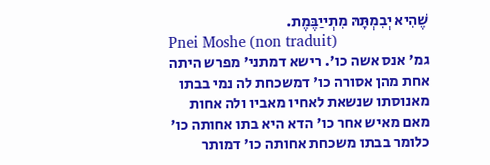שֶׁהִיא יְבִמְתָּהּ מִתְייַבֶּמֶת.
Pnei Moshe (non traduit)
גמ' אנס אשה כו'. רישא דמתני' מפרש היתה אחת מהן אסורה כו' דמשכחת לה נמי בבתו מאנוסתו שנשאת לאחיו מאביו ולה אחות מאם מאיש אחר כו' הדא היא בתו אחותה כו' כלומר בבתו משכחת אחותה כו' דמותר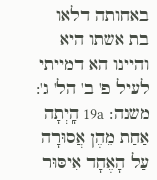באחותה דלאו בת אשתו היא והיינו הא דמייתי לעיל פ' ב' הל' ג':
משנה: 19a הָֽיְתָה אַחַת מֵהֶן אֲסוּרָה עַל הָאֶחָד אִיסּוּר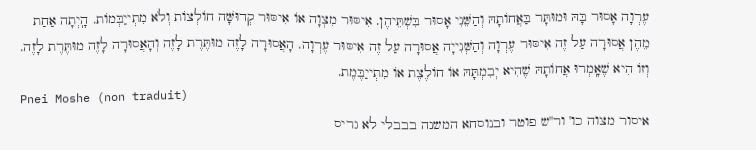עֶרְוָה אָסוּר בָּהּ וּמוּתָּר בַּאֲחוֹתָהּ וְהַשֵּׁנִי אָסוּר בִּשְׁתֵּיהֶן. אִיסּוּר מִצְוָה אוֹ אִיסּוּר קְדוּשָּׁה חוֹלְצוֹת וְלֹא מִתְייַבְּמוֹת. הָֽיְתָה אַחַת מֵהֶן אֲסוּרָה עַל זֶה אִיסּוּר עֶרְוָה וְהַשְּׁנִייָה אֲסוּרָה עַל זֶה אִיסּוּר עֶרְוָה. הָאֲסוּרָה לָזֶה מוּתֶּרֶת לָזֶה וְהָאֲסוּרָה לָזֶה מוּתֶּרֶת לָזֶה. וְזוֹ הִיא שֶׁאָֽמְרוּ אֲחוֹתָהּ שֶׁהִיא יְבִמְתָּהּ אוֹ חוֹלֶצֶת אוֹ מִתְייַבֶּמֶת.
Pnei Moshe (non traduit)
איסור מצוה כו' ור''ש פוטר ובנוסחא המשנה בבבלי לא גריס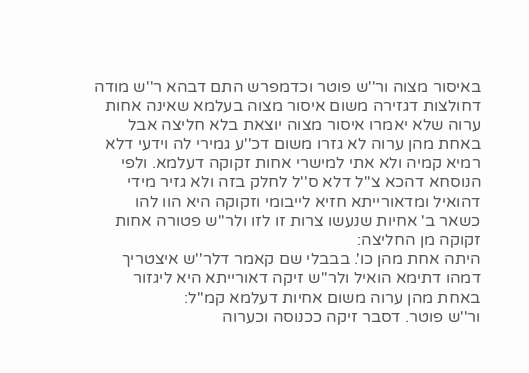באיסור מצוה ור''ש פוטר וכדמפרש התם דבהא ר''ש מודה דחולצות דגזירה משום איסור מצוה בעלמא שאינה אחות ערוה שלא יאמרו איסור מצוה יוצאת בלא חליצה אבל באחת מהן ערוה לא גזרו משום דכ''ע גמירי לה וידעי דלא רמיא קמיה ולא אתי למישרי אחות זקוקה דעלמא. ולפי הנוסחא דהכא צ''ל דלא ס''ל לחלק בזה ולא גזיר מידי דהואיל ומדאורייתא חזיא לייבומי וזקוקה היא הוו להו כשאר ב' אחיות שנעשו צרות זו לזו ולר''ש פטורה אחות זקוקה מן החליצה:
היתה אחת מהן כו'. בבבלי שם קאמר דלר''ש איצטריך דמהו דתימא הואיל ולר''ש זיקה דאורייתא היא ליגזור באחת מהן ערוה משום אחיות דעלמא קמ''ל:
ור''ש פוטר. דסבר זיקה ככנוסה וכערוה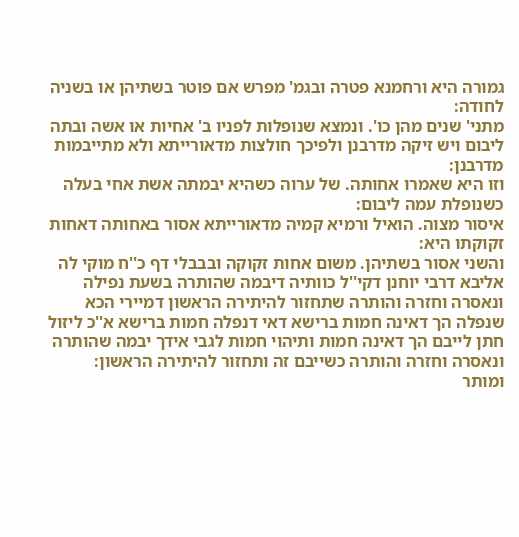גמורה היא ורחמנא פטרה ובגמ' מפרש אם פוטר בשתיהן או בשניה לחודה:
מתני' שנים מהן כו'. ונמצא שנופלות לפניו ב' אחיות או אשה ובתה ליבום ויש זיקה מדרבנן ולפיכך חולצות מדאורייתא ולא מתייבמות מדרבנן:
וזו היא שאמרו אחותה. של ערוה כשהיא יבמתה אשת אחי בעלה כשנופלת עמה ליבום:
איסור מצוה. הואיל ורמיא קמיה מדאורייתא אסור באחותה דאחות זקוקתו היא:
והשני אסור בשתיהן. משום אחות זקוקה ובבבלי דף כ''ח מוקי לה אליבא דרבי יוחנן דקי''ל כוותיה דיבמה שהותרה בשעת נפילה ונאסרה וחזרה והותרה שתחזור להיתירה הראשון דמיירי הכא שנפלה הך דאינה חמות ברישא דאי דנפלה חמות ברישא א''כ ליזול חתן לייבם הך דאינה חמות ותיהוי חמות לגבי אידך יבמה שהותרה ונאסרה וחזרה והותרה כשייבם זה ותחזור להיתירה הראשון:
ומותר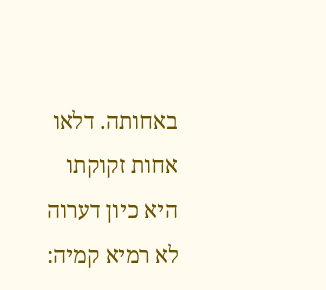באחותה. דלאו אחות זקוקתו היא כיון דערוה לא רמיא קמיה: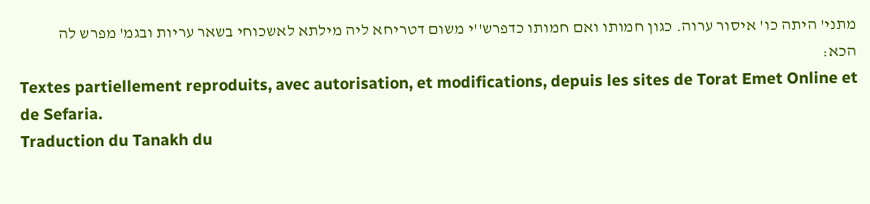מתני' היתה כו' איסור ערוה. כגון חמותו ואם חמותו כדפרש''י משום דטריחא ליה מילתא לאשכוחי בשאר עריות ובגמ' מפרש לה הכא:
Textes partiellement reproduits, avec autorisation, et modifications, depuis les sites de Torat Emet Online et de Sefaria.
Traduction du Tanakh du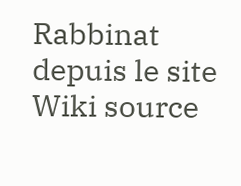Rabbinat depuis le site Wiki source